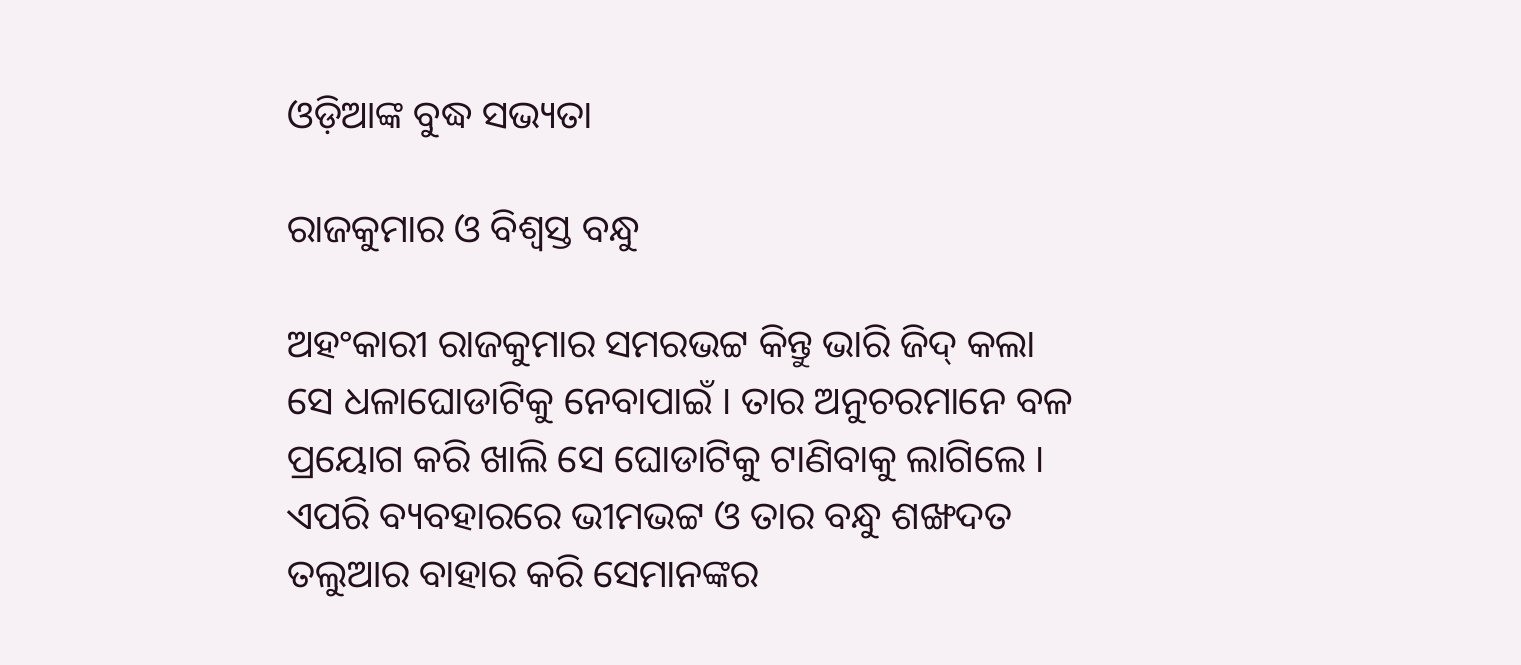ଓଡ଼ିଆଙ୍କ ବୁଦ୍ଧ ସଭ୍ୟତା

ରାଜକୁମାର ଓ ବିଶ୍ବସ୍ତ ବନ୍ଧୁ

ଅହଂକାରୀ ରାଜକୁମାର ସମରଭଟ୍ଟ କିନ୍ତୁ ଭାରି ଜିଦ୍ କଲା ସେ ଧଳାଘୋଡାଟିକୁ ନେବାପାଇଁ । ତାର ଅନୁଚରମାନେ ବଳ ପ୍ରୟୋଗ କରି ଖାଲି ସେ ଘୋଡାଟିକୁ ଟାଣିବାକୁ ଲାଗିଲେ । ଏପରି ବ୍ୟବହାରରେ ଭୀମଭଟ୍ଟ ଓ ତାର ବନ୍ଧୁ ଶଙ୍ଖଦତ ତଲୁଆର ବାହାର କରି ସେମାନଙ୍କର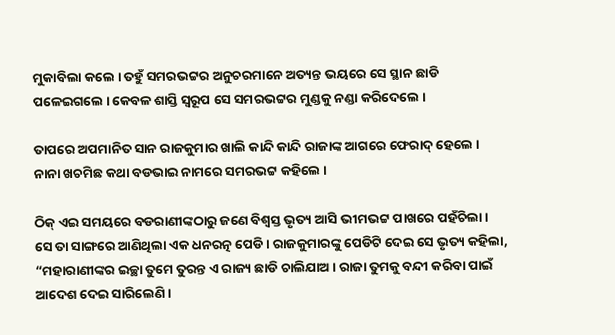ମୁକାବିଲା କଲେ । ତହୁଁ ସମରଭଟ୍ଟର ଅନୁଚରମାନେ ଅତ୍ୟନ୍ତ ଭୟରେ ସେ ସ୍ଥାନ ଛାଡି ପଳେଇଗଲେ । କେବଳ ଶାସ୍ତି ସ୍ୱରୂପ ସେ ସମରଭଟ୍ଟର ମୁଣ୍ଡକୁ ନଣ୍ଡା କରିଦେଲେ ।

ତାପରେ ଅପମାନିତ ସାନ ରାଜକୁମାର ଖାଲି କାନ୍ଦି କାନ୍ଦି ରାଜାଙ୍କ ଆଗରେ ଫେରାଦ୍ ହେଲେ । ନାନା ଖଚମିଛ କଥା ବଡଭାଇ ନାମରେ ସମରଭଟ୍ଟ କହିଲେ ।

ଠିକ୍ ଏଇ ସମୟରେ ବଡରାଣୀଙ୍କଠାରୁ ଜଣେ ବିଶ୍ୱସ୍ତ ଭୃତ୍ୟ ଆସି ଭୀମଭଟ୍ଟ ପାଖରେ ପହଁଚିଲା । ସେ ତା ସାଙ୍ଗରେ ଆଣିଥିଲା ଏକ ଧନରତ୍ନ ପେଡି । ରାଜକୁମାରଙ୍କୁ ପେଡିଟି ଦେଇ ସେ ଭୃତ୍ୟ କହିଲା, “ମହାରାଣୀଙ୍କର ଇଚ୍ଛା ତୁମେ ତୁରନ୍ତ ଏ ରାଜ୍ୟ ଛାଡି ଚାଲିଯାଅ । ରାଜା ତୁମକୁ ବନ୍ଦୀ କରିବା ପାଇଁ ଆଦେଶ ଦେଇ ସାରିଲେଣି ।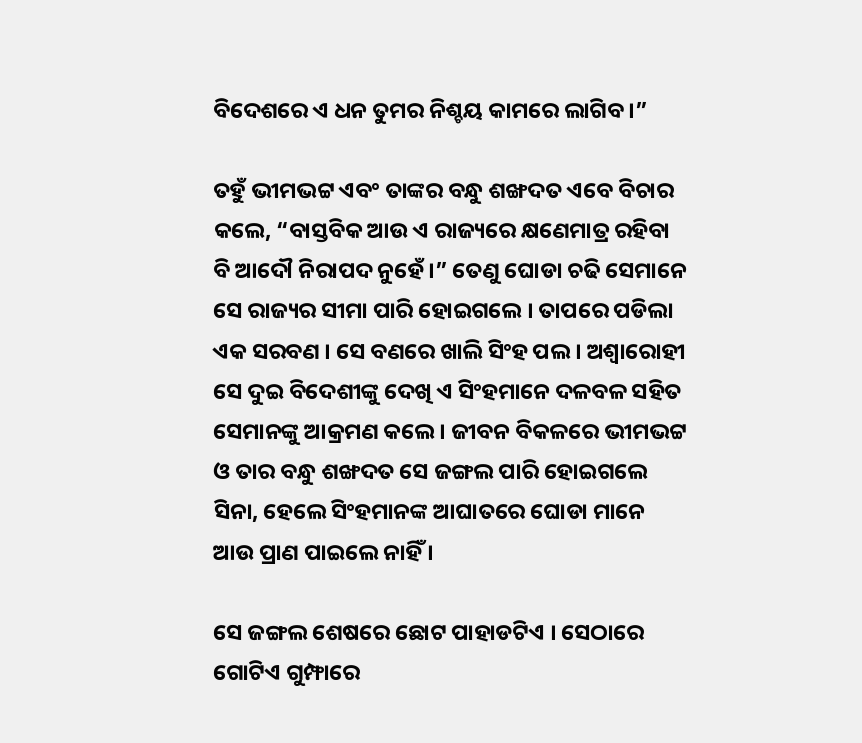ବିଦେଶରେ ଏ ଧନ ତୁମର ନିଶ୍ଚୟ କାମରେ ଲାଗିବ ।”

ତହୁଁ ଭୀମଭଟ୍ଟ ଏବଂ ତାଙ୍କର ବନ୍ଧୁ ଶଙ୍ଖଦତ ଏବେ ବିଚାର କଲେ, “ବାସ୍ତବିକ ଆଉ ଏ ରାଜ୍ୟରେ କ୍ଷଣେମାତ୍ର ରହିବା ବି ଆଦୌ ନିରାପଦ ନୁହେଁ ।” ତେଣୁ ଘୋଡା ଚଢି ସେମାନେ ସେ ରାଜ୍ୟର ସୀମା ପାରି ହୋଇଗଲେ । ତାପରେ ପଡିଲା ଏକ ସରବଣ । ସେ ବଣରେ ଖାଲି ସିଂହ ପଲ । ଅଶ୍ୱାରୋହୀ ସେ ଦୁଇ ବିଦେଶୀଙ୍କୁ ଦେଖି ଏ ସିଂହମାନେ ଦଳବଳ ସହିତ ସେମାନଙ୍କୁ ଆକ୍ରମଣ କଲେ । ଜୀବନ ବିକଳରେ ଭୀମଭଟ୍ଟ ଓ ତାର ବନ୍ଧୁ ଶଙ୍ଖଦତ ସେ ଜଙ୍ଗଲ ପାରି ହୋଇଗଲେ ସିନା, ହେଲେ ସିଂହମାନଙ୍କ ଆଘାତରେ ଘୋଡା ମାନେ ଆଉ ପ୍ରାଣ ପାଇଲେ ନାହିଁ ।

ସେ ଜଙ୍ଗଲ ଶେଷରେ ଛୋଟ ପାହାଡଟିଏ । ସେଠାରେ ଗୋଟିଏ ଗୁମ୍ଫାରେ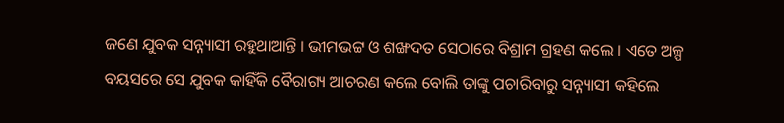ଜଣେ ଯୁବକ ସନ୍ନ୍ୟାସୀ ରହୁଥାଆନ୍ତି । ଭୀମଭଟ୍ଟ ଓ ଶଙ୍ଖଦତ ସେଠାରେ ବିଶ୍ରାମ ଗ୍ରହଣ କଲେ । ଏତେ ଅଳ୍ପ ବୟସରେ ସେ ଯୁବକ କାହିଁକି ବୈରାଗ୍ୟ ଆଚରଣ କଲେ ବୋଲି ତାଙ୍କୁ ପଚାରିବାରୁ ସନ୍ନ୍ୟାସୀ କହିଲେ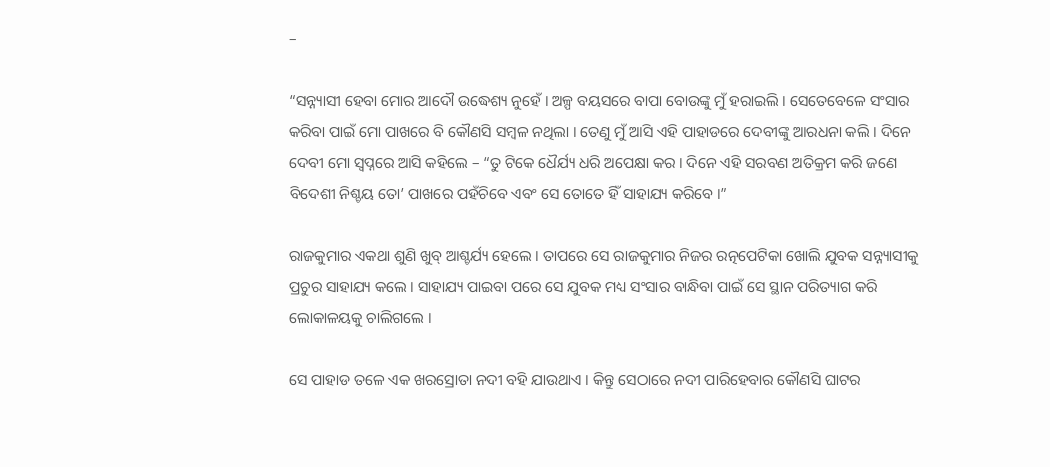–

“ସନ୍ନ୍ୟାସୀ ହେବା ମୋର ଆଦୌ ଉଦ୍ଧେଶ୍ୟ ନୁହେଁ । ଅଳ୍ପ ବୟସରେ ବାପା ବୋଉଙ୍କୁ ମୁଁ ହରାଇଲି । ସେତେବେଳେ ସଂସାର କରିବା ପାଇଁ ମୋ ପାଖରେ ବି କୌଣସି ସମ୍ବଳ ନଥିଲା । ତେଣୁ ମୁଁ ଆସି ଏହି ପାହାଡରେ ଦେବୀଙ୍କୁ ଆରଧନା କଲି । ଦିନେ ଦେବୀ ମୋ ସ୍ୱପ୍ନରେ ଆସି କହିଲେ – “ତୁ ଟିକେ ଧୈର୍ଯ୍ୟ ଧରି ଅପେକ୍ଷା କର । ଦିନେ ଏହି ସରବଣ ଅତିକ୍ରମ କରି ଜଣେ ବିଦେଶୀ ନିଶ୍ଚୟ ତୋ’ ପାଖରେ ପହଁଚିବେ ଏବଂ ସେ ତୋତେ ହିଁ ସାହାଯ୍ୟ କରିବେ ।”

ରାଜକୁମାର ଏକଥା ଶୁଣି ଖୁବ୍ ଆଶ୍ଚର୍ଯ୍ୟ ହେଲେ । ତାପରେ ସେ ରାଜକୁମାର ନିଜର ରତ୍ନପେଟିକା ଖୋଲି ଯୁବକ ସନ୍ନ୍ୟାସୀକୁ ପ୍ରଚୁର ସାହାଯ୍ୟ କଲେ । ସାହାଯ୍ୟ ପାଇବା ପରେ ସେ ଯୁବକ ମଧ୍ୟ ସଂସାର ବାନ୍ଧିବା ପାଇଁ ସେ ସ୍ଥାନ ପରିତ୍ୟାଗ କରି ଲୋକାଳୟକୁ ଚାଲିଗଲେ ।

ସେ ପାହାଡ ତଳେ ଏକ ଖରସ୍ରୋତା ନଦୀ ବହି ଯାଉଥାଏ । କିନ୍ତୁ ସେଠାରେ ନଦୀ ପାରିହେବାର କୌଣସି ଘାଟର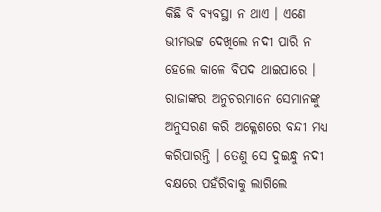କିଛି ବି ବ୍ୟବସ୍ଥା ନ ଥାଏ । ଏଣେ ଭୀମଭଟ୍ଟ ଦେଖିଲେ ନଦୀ ପାରି ନ ହେଲେ କାଳେ ବିପଦ ଥାଇପାରେ । ରାଜାଙ୍କର ଅନୁଚରମାନେ ସେମାନଙ୍କୁ ଅନୁସରଣ କରି ଅକ୍ଳେଶରେ ବନ୍ଦୀ ମଧ୍ୟ କରିପାରନ୍ତି । ତେଣୁ ସେ ଦୁଇନ୍ଧୁ ନଦୀ ବକ୍ଷରେ ପହଁରିବାକୁ ଲାଗିଲେ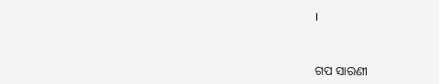।


ଗପ ସାରଣୀ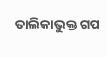ତାଲିକାଭୁକ୍ତ ଗପ